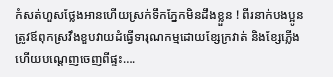កំសត់ហួសថ្លែងអានហើយស្រក់ទឹកភ្នែកមិនដឹងខ្លួន ! ពីរនាក់បងប្អូនត្រូវឪពុកស្រវឹងខួបវាយដំធ្វើទារុណកម្មដោយខ្សែក្រវាត់ និងខ្សែភ្លើងហើយបណ្ដេញចេញពីផ្ទះ….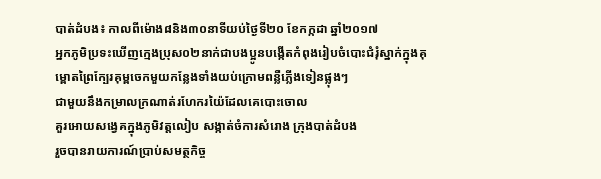បាត់ដំបង៖ កាលពីម៉ោង៨និង៣០នាទីយប់ថ្ងៃទី២០ ខែកក្កដា ឆ្នាំ២០១៧
អ្នកភូមិប្រទះឃើញក្មេងប្រុស០២នាក់ជាបងប្អូនបង្កើតកំពុងរៀបចំបោះជំរុំស្នាក់ក្នុងគុម្ពោតព្រៃក្បែរគុម្ពចេកមួយកន្លែងទាំងយប់ក្រោមពន្លឺភ្លើងទៀនផ្លុងៗ
ជាមួយនឹងកម្រាលក្រណាត់រហែករយ៉ៃដែលគេបោះចោល
គួរអោយសង្វេគក្នុងភូមិវត្តលៀប សង្កាត់ចំការសំរោង ក្រុងបាត់ដំបង
រួចបានរាយការណ៍ប្រាប់សមត្ថកិច្ច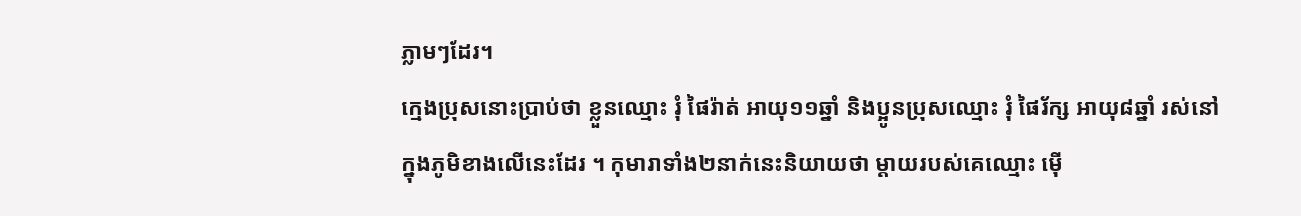ភ្លាមៗដែរ។
ក្មេងប្រុសនោះប្រាប់ថា ខ្លួនឈ្មោះ រុំ ផៃរ៉ាត់ អាយុ១១ឆ្នាំ និងប្អូនប្រុសឈ្មោះ រុំ ផៃរ័ក្ស អាយុ៨ឆ្នាំ រស់នៅក្នុងភូមិខាងលើនេះដែរ ។ កុមារាទាំង២នាក់នេះនិយាយថា ម្តាយរបស់គេឈ្មោះ ម៉ើ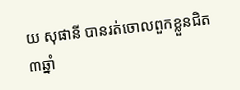យ សុផានី បានរត់ចោលពួកខ្លួនជិត៣ឆ្នាំ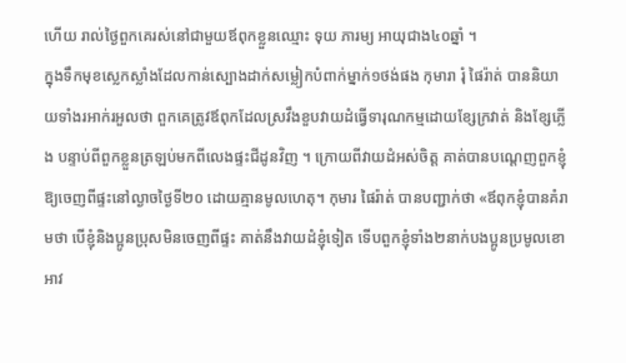ហើយ រាល់ថ្ងៃពួកគេរស់នៅជាមួយឪពុកខ្លួនឈ្មោះ ទុយ ភារម្យ អាយុជាង៤០ឆ្នាំ ។
ក្នុងទឹកមុខស្លេកស្លាំងដែលកាន់ស្បោងដាក់សម្លៀកបំពាក់ម្នាក់១ថង់ផង កុមារា រុំ ផៃរ៉ាត់ បាននិយាយទាំងរអាក់រអួលថា ពួកគេត្រូវឪពុកដែលស្រវឹងខួបវាយដំធ្វើទារុណកម្មដោយខ្សែក្រវាត់ និងខ្សែភ្លើង បន្ទាប់ពីពួកខ្លួនត្រឡប់មកពីលេងផ្ទះជីដូនវិញ ។ ក្រោយពីវាយដំអស់ចិត្ត គាត់បានបណ្តេញពួកខ្ញុំឱ្យចេញពីផ្ទះនៅល្ងាចថ្ងៃទី២០ ដោយគ្មានមូលហេតុ។ កុមារ ផៃរ៉ាត់ បានបញ្ជាក់ថា «ឪពុកខ្ញុំបានគំរាមថា បើខ្ញុំនិងប្អូនប្រុសមិនចេញពីផ្ទះ គាត់នឹងវាយដំខ្ញុំទៀត ទើបពួកខ្ញុំទាំង២នាក់បងប្អូនប្រមូលខោអាវ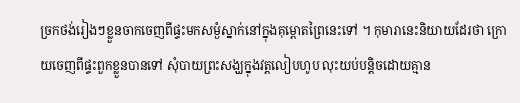ច្រកថង់រៀងៗខ្លួនចាកចេញពីផ្ទះមកសម្ងំស្នាក់នៅក្នុងគុម្ពោតព្រៃនេះទៅ ។ កុមារានេះនិយាយដែរថា ក្រោយចេញពីផ្ទះពួកខ្លួនបានទៅ សុំបាយព្រះសង្ឃក្នុងវត្តលៀបហូប លុះយប់បន្តិចដោយគ្មាន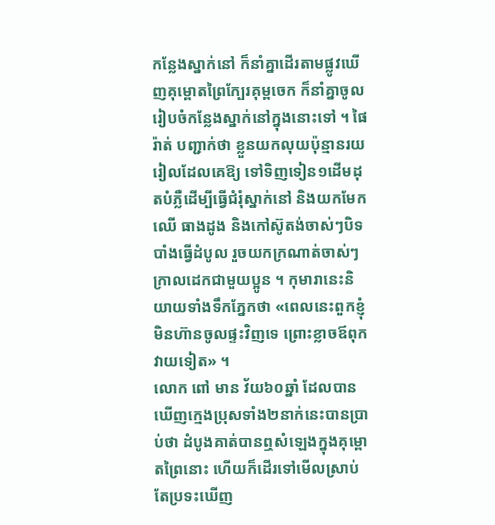កន្លែងស្នាក់នៅ ក៏នាំគ្នាដើរតាមផ្លូវឃើញគុម្ពោតព្រៃក្បែរគុម្ពចេក ក៏នាំគ្នាចូលរៀបចំកន្លែងស្នាក់នៅក្នុងនោះទៅ ។ ផៃរ៉ាត់ បញ្ជាក់ថា ខ្លួនយកលុយប៉ុន្មានរយរៀលដែលគេឱ្យ ទៅទិញទៀន១ដើមដុតបំភ្លឺដើម្បីធ្វើជំរុំស្នាក់នៅ និងយកមែកឈើ ធាងដូង និងកៅស៊ូតង់ចាស់ៗបិទបាំងធ្វើដំបូល រួចយកក្រណាត់ចាស់ៗក្រាលដេកជាមួយប្អូន ។ កុមារានេះនិយាយទាំងទឹកភ្នែកថា «ពេលនេះពួកខ្ញុំមិនហ៊ានចូលផ្ទះវិញទេ ព្រោះខ្លាចឪពុកវាយទៀត» ។
លោក ពៅ មាន វ័យ៦០ឆ្នាំ ដែលបានឃើញក្មេងប្រុសទាំង២នាក់នេះបានប្រាប់ថា ដំបូងគាត់បានឮសំឡេងក្នុងគុម្ពោតព្រៃនោះ ហើយក៏ដើរទៅមើលស្រាប់តែប្រទះឃើញ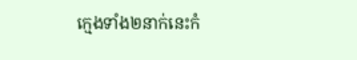ក្មេងទាំង២នាក់នេះកំ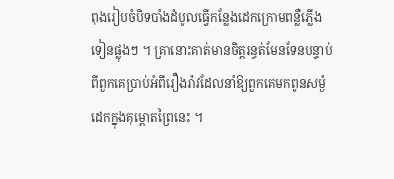ពុងរៀបចំបិទបាំងដំបូលធ្វើកន្លែងដេកក្រោមពន្លឺភ្លើងទៀនផ្លុងៗ ។ គ្រានោះគាត់មានចិត្តរន្ធត់មែនទែនបន្ទាប់ពីពួកគេប្រាប់អំពីរឿងរ៉ាវដែលនាំឱ្យពួកគេមកពូនសម្ងំដេកក្នុងគុម្ពោតព្រៃនេះ ។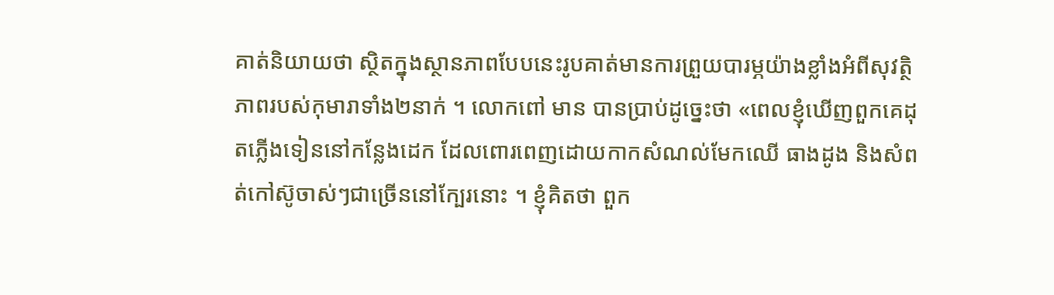គាត់និយាយថា ស្ថិតក្នុងស្ថានភាពបែបនេះរូបគាត់មានការព្រួយបារម្ភយ៉ាងខ្លាំងអំពីសុវត្ថិភាពរបស់កុមារាទាំង២នាក់ ។ លោកពៅ មាន បានប្រាប់ដូច្នេះថា «ពេលខ្ញុំឃើញពួកគេដុតភ្លើងទៀននៅកន្លែងដេក ដែលពោរពេញដោយកាកសំណល់មែកឈើ ធាងដូង និងសំពត់កៅស៊ូចាស់ៗជាច្រើននៅក្បែរនោះ ។ ខ្ញុំគិតថា ពួក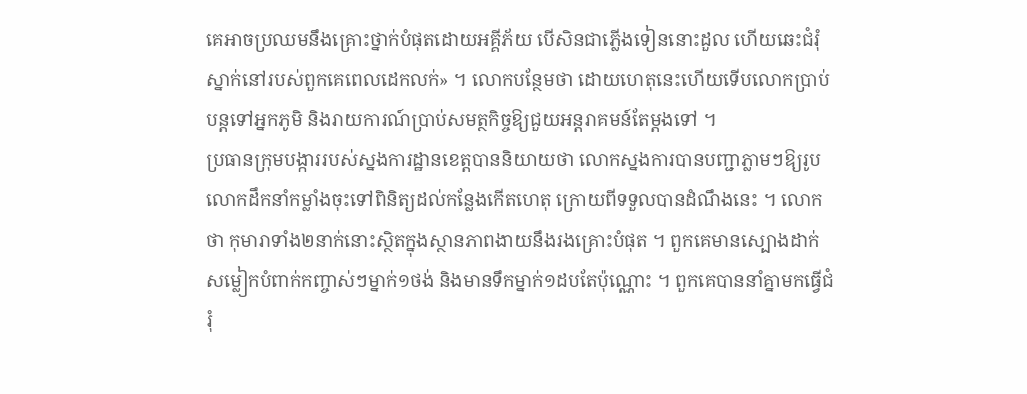គេអាចប្រឈមនឹងគ្រោះថ្នាក់បំផុតដោយអគ្គីភ័យ បើសិនជាភ្លើងទៀននោះដួល ហើយឆេះជំរុំស្នាក់នៅរបស់ពួកគេពេលដេកលក់» ។ លោកបន្ថែមថា ដោយហេតុនេះហើយទើបលោកប្រាប់បន្តទៅអ្នកភូមិ និងរាយការណ៍ប្រាប់សមត្ថកិច្ចឱ្យជួយអន្តរាគមន៍តែម្តងទៅ ។
ប្រធានក្រុមបង្ការរបស់ស្នងការដ្ឋានខេត្តបាននិយាយថា លោកស្នងការបានបញ្ជាភ្លាមៗឱ្យរូបលោកដឹកនាំកម្លាំងចុះទៅពិនិត្យដល់កន្លែងកើតហេតុ ក្រោយពីទទួលបានដំណឹងនេះ ។ លោកថា កុមារាទាំង២នាក់នោះស្ថិតក្នុងស្ថានភាពងាយនឹងរងគ្រោះបំផុត ។ ពួកគេមានស្បោងដាក់សម្លៀកបំពាក់កញ្ចាស់ៗម្នាក់១ថង់ និងមានទឹកម្នាក់១ដបតែប៉ុណ្ណោះ ។ ពួកគេបាននាំគ្នាមកធ្វើជំរុំ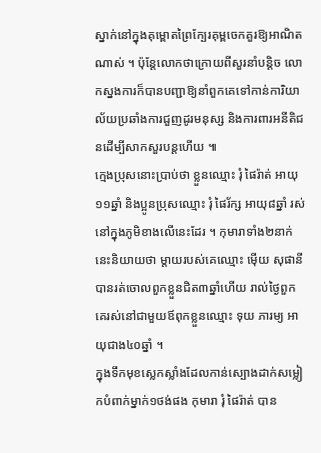ស្នាក់នៅក្នុងគុម្ពោតព្រៃក្បែរគុម្ពចេកគួរឱ្យអាណិតណាស់ ។ ប៉ុន្តែលោកថាក្រោយពីសួរនាំបន្តិច លោកស្នងការក៏បានបញ្ជាឱ្យនាំពួកគេទៅកាន់ការិយាល័យប្រឆាំងការជួញដូរមនុស្ស និងការពារអនីតិជនដើម្បីសាកសួរបន្តហើយ ៕
ក្មេងប្រុសនោះប្រាប់ថា ខ្លួនឈ្មោះ រុំ ផៃរ៉ាត់ អាយុ១១ឆ្នាំ និងប្អូនប្រុសឈ្មោះ រុំ ផៃរ័ក្ស អាយុ៨ឆ្នាំ រស់នៅក្នុងភូមិខាងលើនេះដែរ ។ កុមារាទាំង២នាក់នេះនិយាយថា ម្តាយរបស់គេឈ្មោះ ម៉ើយ សុផានី បានរត់ចោលពួកខ្លួនជិត៣ឆ្នាំហើយ រាល់ថ្ងៃពួកគេរស់នៅជាមួយឪពុកខ្លួនឈ្មោះ ទុយ ភារម្យ អាយុជាង៤០ឆ្នាំ ។
ក្នុងទឹកមុខស្លេកស្លាំងដែលកាន់ស្បោងដាក់សម្លៀកបំពាក់ម្នាក់១ថង់ផង កុមារា រុំ ផៃរ៉ាត់ បាន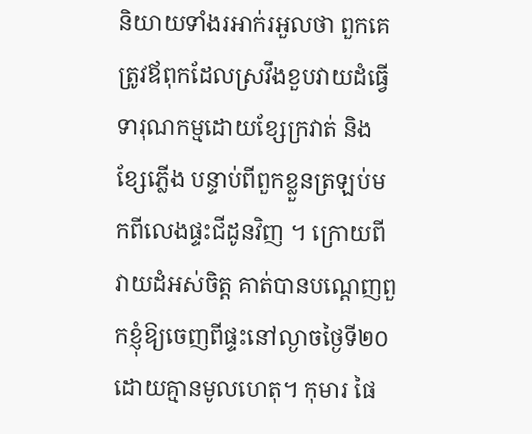និយាយទាំងរអាក់រអួលថា ពួកគេត្រូវឪពុកដែលស្រវឹងខួបវាយដំធ្វើទារុណកម្មដោយខ្សែក្រវាត់ និងខ្សែភ្លើង បន្ទាប់ពីពួកខ្លួនត្រឡប់មកពីលេងផ្ទះជីដូនវិញ ។ ក្រោយពីវាយដំអស់ចិត្ត គាត់បានបណ្តេញពួកខ្ញុំឱ្យចេញពីផ្ទះនៅល្ងាចថ្ងៃទី២០ ដោយគ្មានមូលហេតុ។ កុមារ ផៃ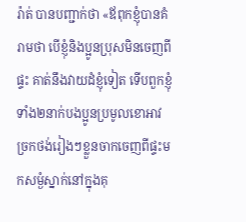រ៉ាត់ បានបញ្ជាក់ថា «ឪពុកខ្ញុំបានគំរាមថា បើខ្ញុំនិងប្អូនប្រុសមិនចេញពីផ្ទះ គាត់នឹងវាយដំខ្ញុំទៀត ទើបពួកខ្ញុំទាំង២នាក់បងប្អូនប្រមូលខោអាវច្រកថង់រៀងៗខ្លួនចាកចេញពីផ្ទះមកសម្ងំស្នាក់នៅក្នុងគុ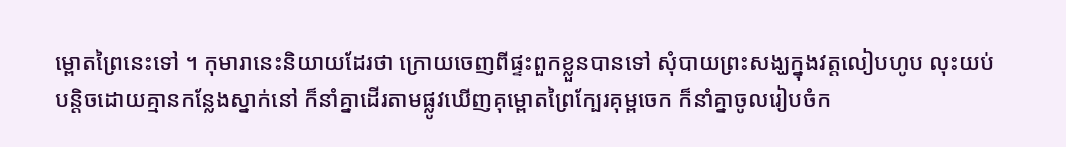ម្ពោតព្រៃនេះទៅ ។ កុមារានេះនិយាយដែរថា ក្រោយចេញពីផ្ទះពួកខ្លួនបានទៅ សុំបាយព្រះសង្ឃក្នុងវត្តលៀបហូប លុះយប់បន្តិចដោយគ្មានកន្លែងស្នាក់នៅ ក៏នាំគ្នាដើរតាមផ្លូវឃើញគុម្ពោតព្រៃក្បែរគុម្ពចេក ក៏នាំគ្នាចូលរៀបចំក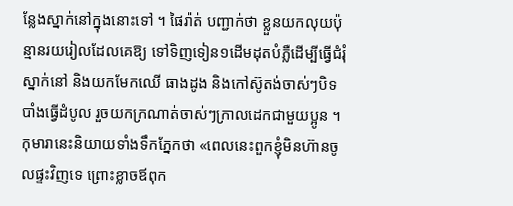ន្លែងស្នាក់នៅក្នុងនោះទៅ ។ ផៃរ៉ាត់ បញ្ជាក់ថា ខ្លួនយកលុយប៉ុន្មានរយរៀលដែលគេឱ្យ ទៅទិញទៀន១ដើមដុតបំភ្លឺដើម្បីធ្វើជំរុំស្នាក់នៅ និងយកមែកឈើ ធាងដូង និងកៅស៊ូតង់ចាស់ៗបិទបាំងធ្វើដំបូល រួចយកក្រណាត់ចាស់ៗក្រាលដេកជាមួយប្អូន ។ កុមារានេះនិយាយទាំងទឹកភ្នែកថា «ពេលនេះពួកខ្ញុំមិនហ៊ានចូលផ្ទះវិញទេ ព្រោះខ្លាចឪពុក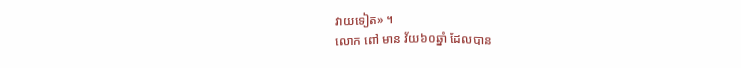វាយទៀត» ។
លោក ពៅ មាន វ័យ៦០ឆ្នាំ ដែលបាន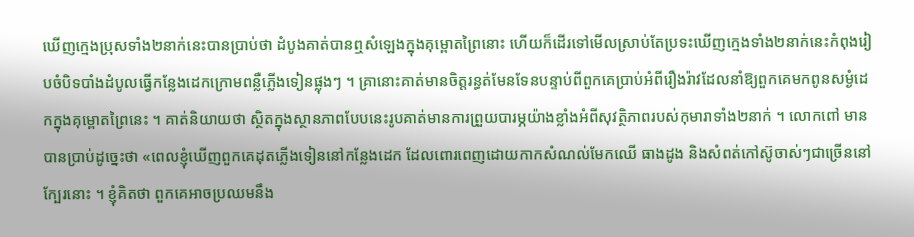ឃើញក្មេងប្រុសទាំង២នាក់នេះបានប្រាប់ថា ដំបូងគាត់បានឮសំឡេងក្នុងគុម្ពោតព្រៃនោះ ហើយក៏ដើរទៅមើលស្រាប់តែប្រទះឃើញក្មេងទាំង២នាក់នេះកំពុងរៀបចំបិទបាំងដំបូលធ្វើកន្លែងដេកក្រោមពន្លឺភ្លើងទៀនផ្លុងៗ ។ គ្រានោះគាត់មានចិត្តរន្ធត់មែនទែនបន្ទាប់ពីពួកគេប្រាប់អំពីរឿងរ៉ាវដែលនាំឱ្យពួកគេមកពូនសម្ងំដេកក្នុងគុម្ពោតព្រៃនេះ ។ គាត់និយាយថា ស្ថិតក្នុងស្ថានភាពបែបនេះរូបគាត់មានការព្រួយបារម្ភយ៉ាងខ្លាំងអំពីសុវត្ថិភាពរបស់កុមារាទាំង២នាក់ ។ លោកពៅ មាន បានប្រាប់ដូច្នេះថា «ពេលខ្ញុំឃើញពួកគេដុតភ្លើងទៀននៅកន្លែងដេក ដែលពោរពេញដោយកាកសំណល់មែកឈើ ធាងដូង និងសំពត់កៅស៊ូចាស់ៗជាច្រើននៅក្បែរនោះ ។ ខ្ញុំគិតថា ពួកគេអាចប្រឈមនឹង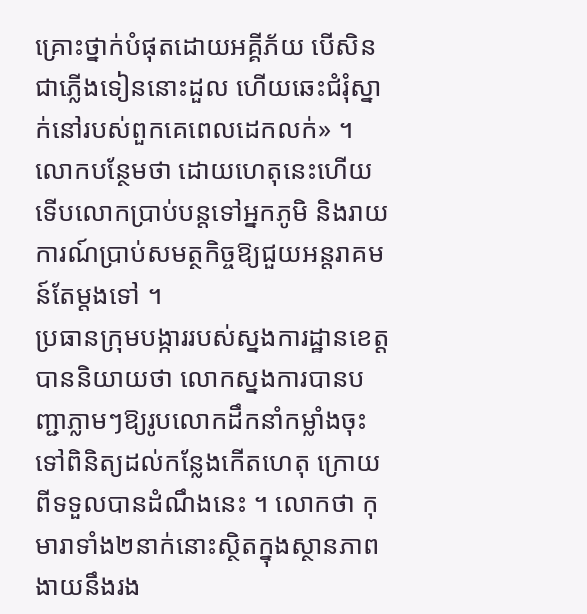គ្រោះថ្នាក់បំផុតដោយអគ្គីភ័យ បើសិនជាភ្លើងទៀននោះដួល ហើយឆេះជំរុំស្នាក់នៅរបស់ពួកគេពេលដេកលក់» ។ លោកបន្ថែមថា ដោយហេតុនេះហើយទើបលោកប្រាប់បន្តទៅអ្នកភូមិ និងរាយការណ៍ប្រាប់សមត្ថកិច្ចឱ្យជួយអន្តរាគមន៍តែម្តងទៅ ។
ប្រធានក្រុមបង្ការរបស់ស្នងការដ្ឋានខេត្តបាននិយាយថា លោកស្នងការបានបញ្ជាភ្លាមៗឱ្យរូបលោកដឹកនាំកម្លាំងចុះទៅពិនិត្យដល់កន្លែងកើតហេតុ ក្រោយពីទទួលបានដំណឹងនេះ ។ លោកថា កុមារាទាំង២នាក់នោះស្ថិតក្នុងស្ថានភាពងាយនឹងរង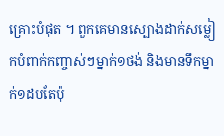គ្រោះបំផុត ។ ពួកគេមានស្បោងដាក់សម្លៀកបំពាក់កញ្ចាស់ៗម្នាក់១ថង់ និងមានទឹកម្នាក់១ដបតែប៉ុ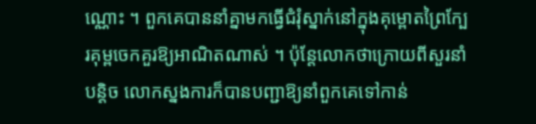ណ្ណោះ ។ ពួកគេបាននាំគ្នាមកធ្វើជំរុំស្នាក់នៅក្នុងគុម្ពោតព្រៃក្បែរគុម្ពចេកគួរឱ្យអាណិតណាស់ ។ ប៉ុន្តែលោកថាក្រោយពីសួរនាំបន្តិច លោកស្នងការក៏បានបញ្ជាឱ្យនាំពួកគេទៅកាន់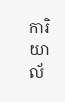ការិយាល័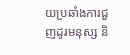យប្រឆាំងការជួញដូរមនុស្ស និ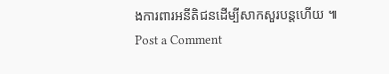ងការពារអនីតិជនដើម្បីសាកសួរបន្តហើយ ៕
Post a Comment